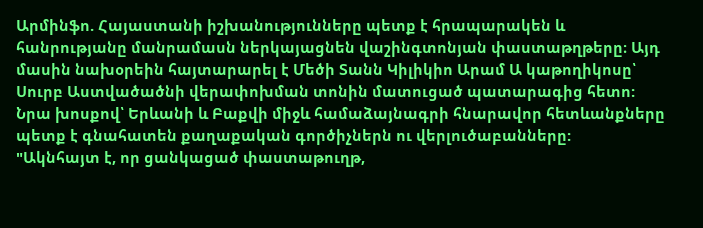Արմինֆո. Հայաստանի իշխանությունները պետք է հրապարակեն և հանրությանը մանրամասն ներկայացնեն վաշինգտոնյան փաստաթղթերը։ Այդ մասին նախօրեին հայտարարել է Մեծի Տանն Կիլիկիո Արամ Ա կաթողիկոսը՝ Սուրբ Աստվածածնի վերափոխման տոնին մատուցած պատարագից հետո:
Նրա խոսքով՝ Երևանի և Բաքվի միջև համաձայնագրի հնարավոր հետևանքները պետք է գնահատեն քաղաքական գործիչներն ու վերլուծաբանները:
"Ակնհայտ է, որ ցանկացած փաստաթուղթ,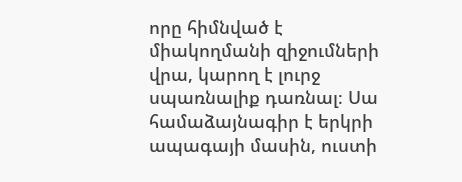որը հիմնված է միակողմանի զիջումների վրա, կարող է լուրջ սպառնալիք դառնալ։ Սա համաձայնագիր է երկրի ապագայի մասին, ուստի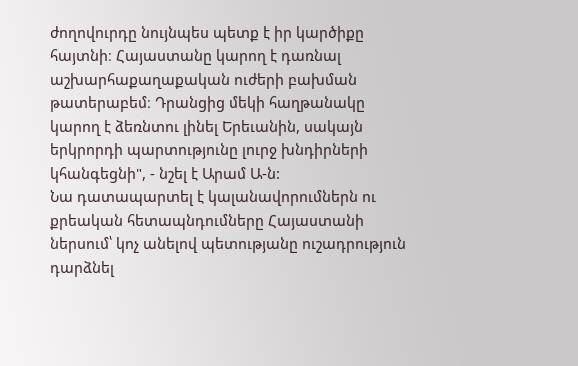ժողովուրդը նույնպես պետք է իր կարծիքը հայտնի։ Հայաստանը կարող է դառնալ աշխարհաքաղաքական ուժերի բախման թատերաբեմ։ Դրանցից մեկի հաղթանակը կարող է ձեռնտու լինել Երեւանին, սակայն երկրորդի պարտությունը լուրջ խնդիրների կհանգեցնի", - նշել է Արամ Ա-ն:
Նա դատապարտել է կալանավորումներն ու քրեական հետապնդումները Հայաստանի ներսում՝ կոչ անելով պետությանը ուշադրություն դարձնել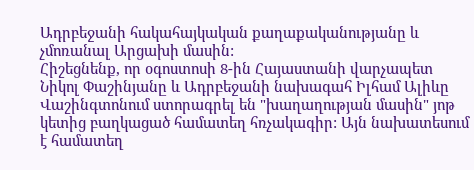Ադրբեջանի հակահայկական քաղաքականությանը և չմոռանալ Արցախի մասին:
Հիշեցնենք, որ օգոստոսի 8-ին Հայաստանի վարչապետ Նիկոլ Փաշինյանը և Ադրբեջանի նախագահ Իլհամ Ալիևը Վաշինգտոնում ստորագրել են "խաղաղության մասին" յոթ կետից բաղկացած համատեղ հռչակագիր: Այն նախատեսում է համատեղ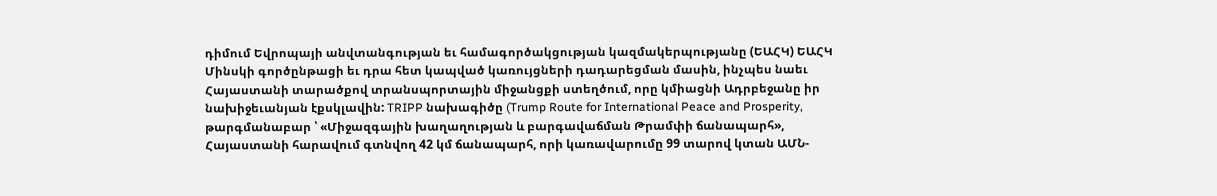դիմում Եվրոպայի անվտանգության եւ համագործակցության կազմակերպությանը (ԵԱՀԿ) ԵԱՀԿ Մինսկի գործընթացի եւ դրա հետ կապված կառույցների դադարեցման մասին, ինչպես նաեւ Հայաստանի տարածքով տրանսպորտային միջանցքի ստեղծում, որը կմիացնի Ադրբեջանը իր նախիջեւանյան էքսկլավին: TRIPP նախագիծը (Trump Route for International Peace and Prosperity, թարգմանաբար ՝ «Միջազգային խաղաղության և բարգավաճման Թրամփի ճանապարհ», Հայաստանի հարավում գտնվող 42 կմ ճանապարհ, որի կառավարումը 99 տարով կտան ԱՄՆ-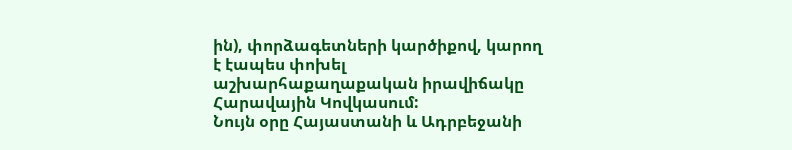ին), փորձագետների կարծիքով, կարող է էապես փոխել աշխարհաքաղաքական իրավիճակը Հարավային Կովկասում:
Նույն օրը Հայաստանի և Ադրբեջանի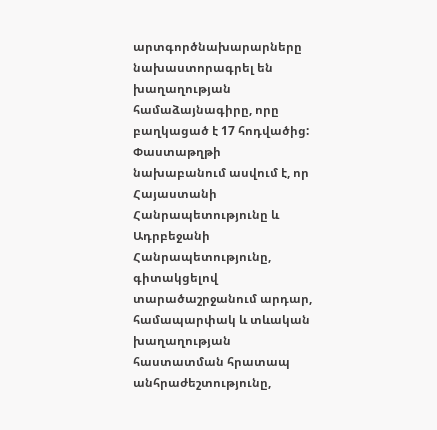արտգործնախարարները նախաստորագրել են խաղաղության համաձայնագիրը, որը բաղկացած է 17 հոդվածից: Փաստաթղթի նախաբանում ասվում է, որ
Հայաստանի Հանրապետությունը և Ադրբեջանի Հանրապետությունը, գիտակցելով տարածաշրջանում արդար, համապարփակ և տևական խաղաղության հաստատման հրատապ անհրաժեշտությունը,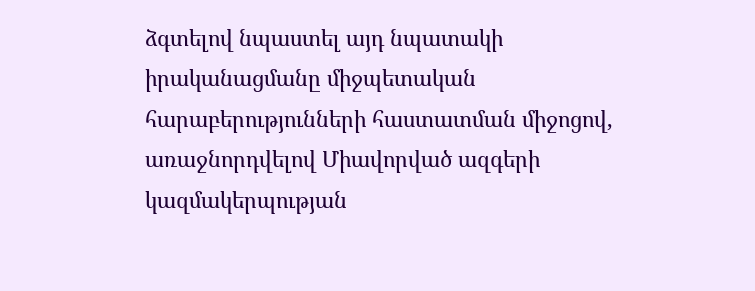ձգտելով նպաստել այդ նպատակի իրականացմանը միջպետական հարաբերությունների հաստատման միջոցով, առաջնորդվելով Միավորված ազգերի կազմակերպության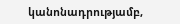կանոնադրությամբ,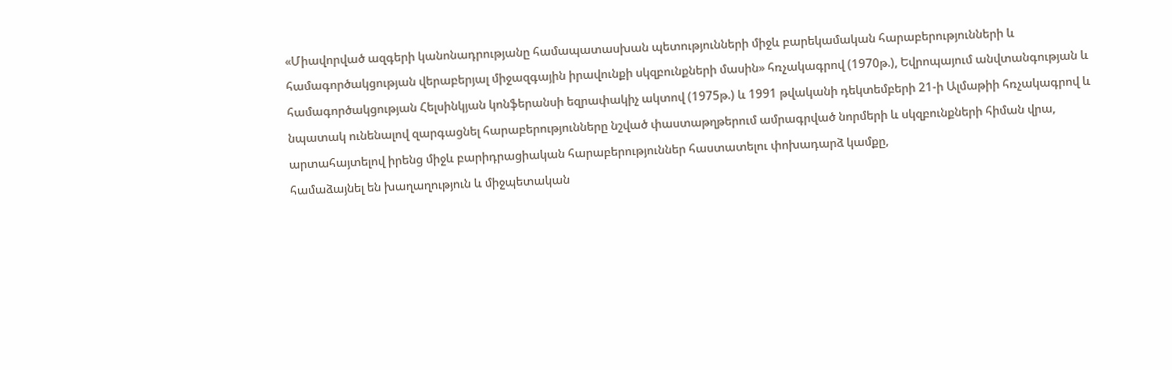«Միավորված ազգերի կանոնադրությանը համապատասխան պետությունների միջև բարեկամական հարաբերությունների և համագործակցության վերաբերյալ միջազգային իրավունքի սկզբունքների մասին» հռչակագրով (1970թ.), Եվրոպայում անվտանգության և համագործակցության Հելսինկյան կոնֆերանսի եզրափակիչ ակտով (1975թ.) և 1991 թվականի դեկտեմբերի 21-ի Ալմաթիի հռչակագրով և նպատակ ունենալով զարգացնել հարաբերությունները նշված փաստաթղթերում ամրագրված նորմերի և սկզբունքների հիման վրա,
արտահայտելով իրենց միջև բարիդրացիական հարաբերություններ հաստատելու փոխադարձ կամքը,
համաձայնել են խաղաղություն և միջպետական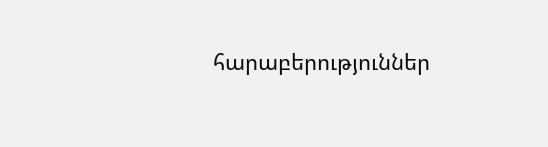հարաբերություններ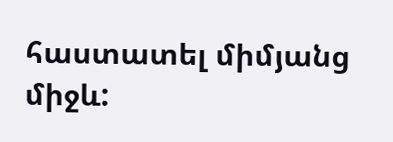հաստատել միմյանց միջև: